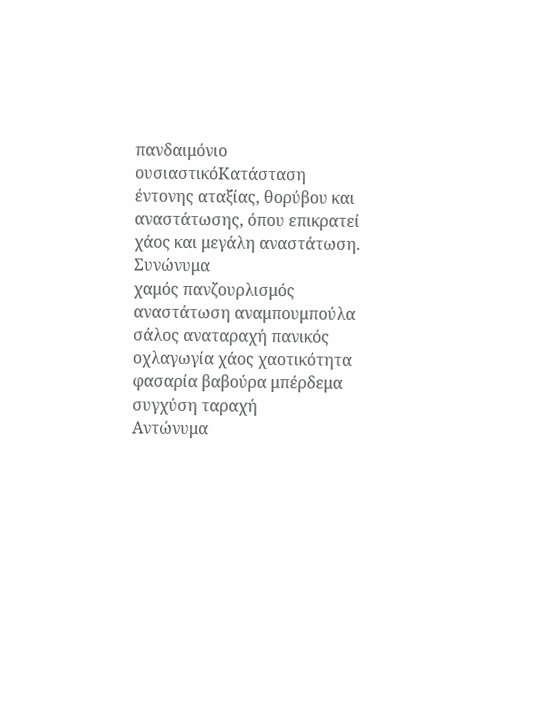πανδαιμόνιο
ουσιαστικόΚατάσταση έντονης αταξίας, θορύβου και αναστάτωσης, όπου επικρατεί χάος και μεγάλη αναστάτωση.
Συνώνυμα
χαμός πανζουρλισμός αναστάτωση αναμπουμπούλα σάλος αναταραχή πανικός οχλαγωγία χάος χαοτικότητα φασαρία βαβούρα μπέρδεμα συγχύση ταραχή
Αντώνυμα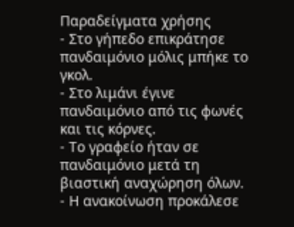Παραδείγματα χρήσης
- Στο γήπεδο επικράτησε πανδαιμόνιο μόλις μπήκε το γκολ.
- Στο λιμάνι έγινε πανδαιμόνιο από τις φωνές και τις κόρνες.
- Το γραφείο ήταν σε πανδαιμόνιο μετά τη βιαστική αναχώρηση όλων.
- Η ανακοίνωση προκάλεσε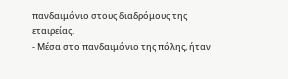πανδαιμόνιο στους διαδρόμους της εταιρείας.
- Μέσα στο πανδαιμόνιο της πόλης, ήταν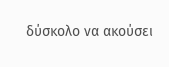δύσκολο να ακούσει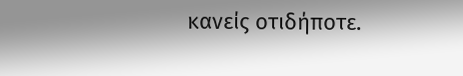κανείς οτιδήποτε.